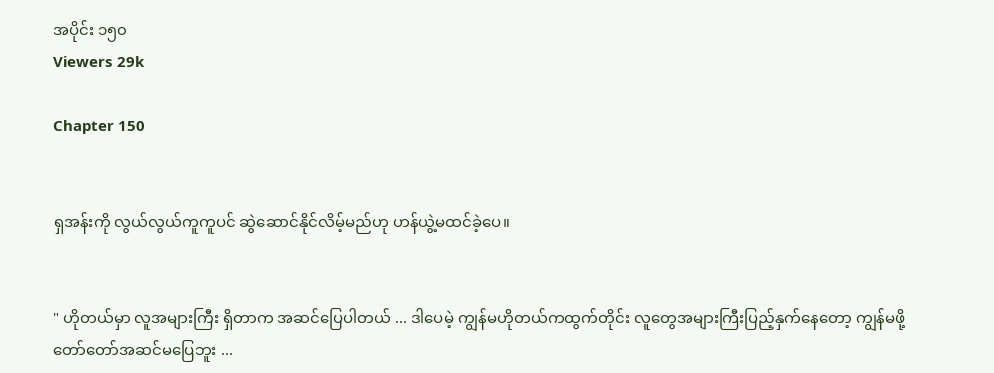အပိုင်း ၁၅၀
Viewers 29k

Chapter 150


ရှအန်းကို လွယ်လွယ်ကူကူပင် ဆွဲဆောင်နိုင်လိမ့်မည်ဟု ဟန်ယွဲ့မထင်ခဲ့ပေ။


" ဟိုတယ်မှာ လူအများကြီး ရှိတာက အဆင်ပြေပါတယ် ... ဒါပေမဲ့ ကျွန်မဟိုတယ်ကထွက်တိုင်း လူတွေအများကြီးပြည့်နှက်နေတော့ ကျွန်မဖို့ တော်တော်အဆင်မပြေဘူး ...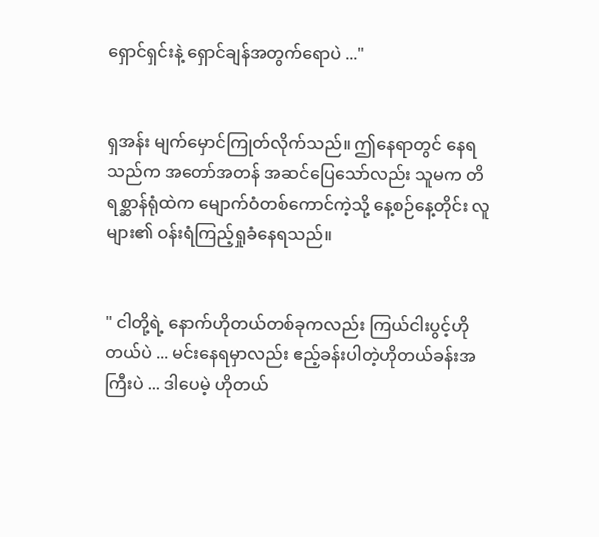ရှောင်ရှင်းနဲ့ ရှောင်ချန်အတွက်ရောပဲ ..."


ရှအန်း မျက်မှောင်ကြုတ်လိုက်သည်။ ဤနေရာတွင် နေရသည်က အတော်အတန် အဆင်ပြေသော်လည်း သူမက တိရစ္ဆာန်ရုံထဲက မျောက်ဝံတစ်ကောင်ကဲ့သို့ နေ့စဉ်နေ့တိုင်း လူများ၏ ဝန်းရံကြည့်ရှုခံနေရသည်။


" ငါတို့ရဲ့ နောက်‌ဟိုတယ်တစ်ခုကလည်း ကြယ်ငါးပွင့်ဟိုတယ်ပဲ ... မင်းနေရမှာလည်း ဧည့်ခန်းပါတဲ့ဟိုတယ်ခန်းအကြီးပဲ ... ဒါပေမဲ့ ဟိုတယ်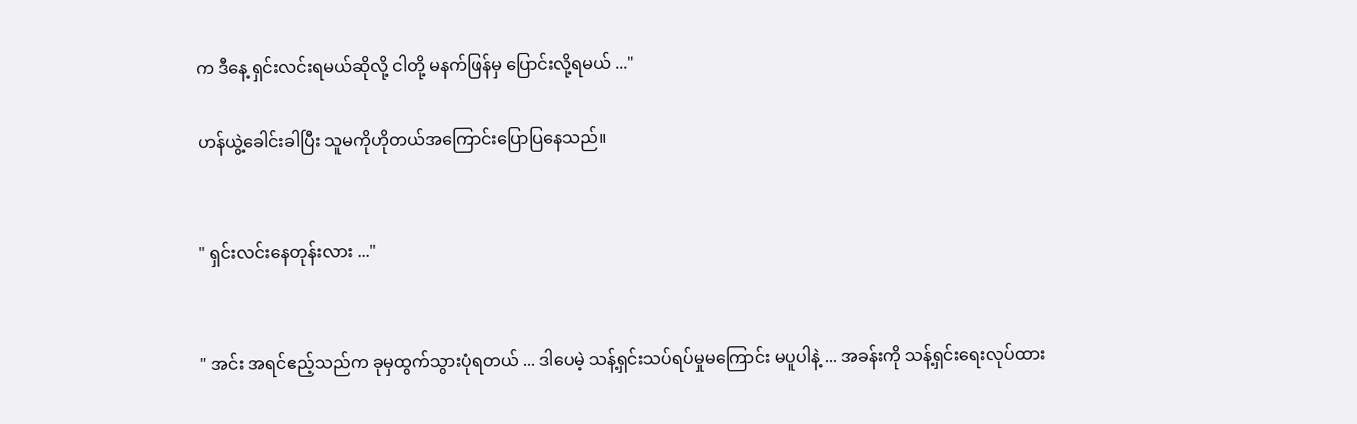က ဒီနေ့ ရှင်းလင်းရမယ်ဆိုလို့ ငါတို့ မနက်ဖြန်မှ ပြောင်းလို့ရမယ် ..."

ဟန်ယွဲ့ခေါင်းခါပြီး သူမကိုဟိုတယ်အကြောင်းပြောပြနေသည်။


" ရှင်းလင်းနေတုန်းလား ..."


" အင်း အရင်ဧည့်သည်က ခုမှထွက်သွားပုံရတယ် ... ဒါပေမဲ့ သန့်ရှင်းသပ်ရပ်မှုမကြောင်း မပူပါနဲ့ ... အခန်းကို သန့်ရှင်းရေးလုပ်ထား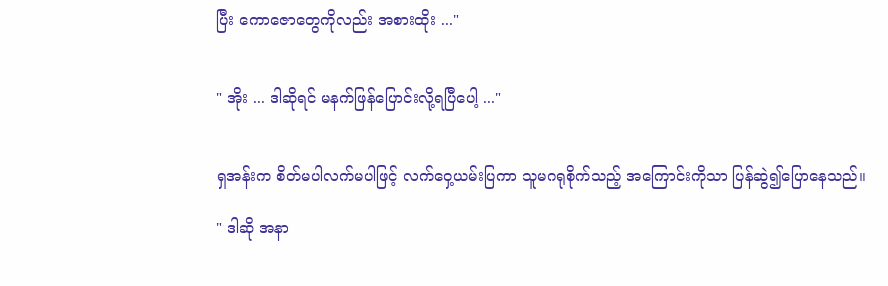ပြီး ကောဇောတွေကိုလည်း အစားထိုး ..."


" အိုး ... ဒါဆိုရင် မနက်‌ဖြန်ပြောင်းလို့ရပြီပေါ့ ..."


ရှအန်းက စိတ်မပါလက်မပါဖြင့် လက်ဝှေ့ယမ်းပြကာ သူမဂရုစိုက်သည့် အကြောင်းကိုသာ ပြန်ဆွဲ၍ပြောနေသည်။

" ဒါဆို အနာ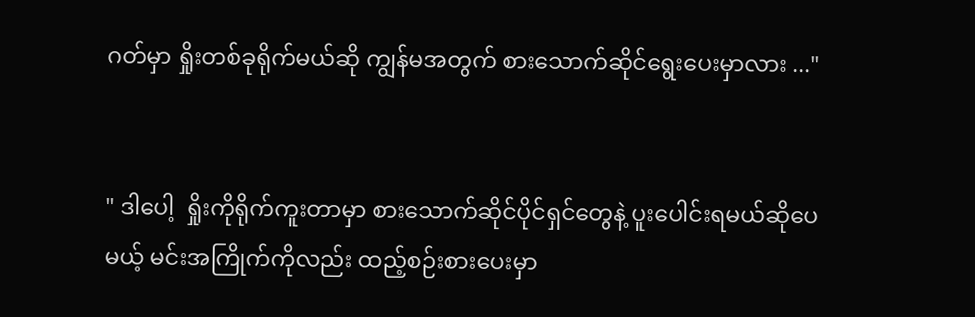ဂတ်မှာ ရှိုးတစ်ခုရိုက်မယ်ဆို ကျွန်မအတွက် စားသောက်ဆိုင်ရွေးပေးမှာလား ..."


" ဒါပေါ့  ရှိုးကိုရိုက်ကူးတာမှာ စားသောက်ဆိုင်ပိုင်ရှင်တွေနဲ့ ပူးပေါင်းရမယ်ဆိုပေမယ့် မင်းအကြိုက်ကိုလည်း ထည့်စဉ်းစားပေးမှာ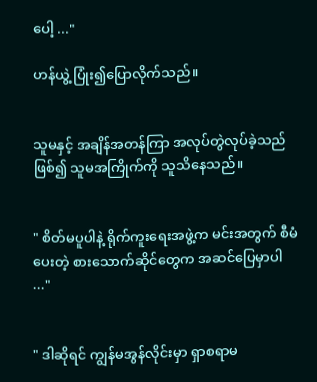ပေါ့ ..."

ဟန်ယွဲ့ ပြုံး၍ပြောလိုက်သည်။


သူမနှင့် အချိန်အတန်ကြာ အလုပ်တွဲလုပ်ခဲ့သည်ဖြစ်၍ သူမအကြိုက်ကို သူသိနေသည်။


" စိတ်မပူပါနဲ့ ရိုက်ကူးရေးအဖွဲ့က မင်းအတွက် စီမံပေးတဲ့ စားသောက်ဆိုင်‌တွေက အဆင်ပြေမှာပါ ..."


" ဒါဆိုရင် ကျွန်မအွန်လိုင်းမှာ ရှာစရာမ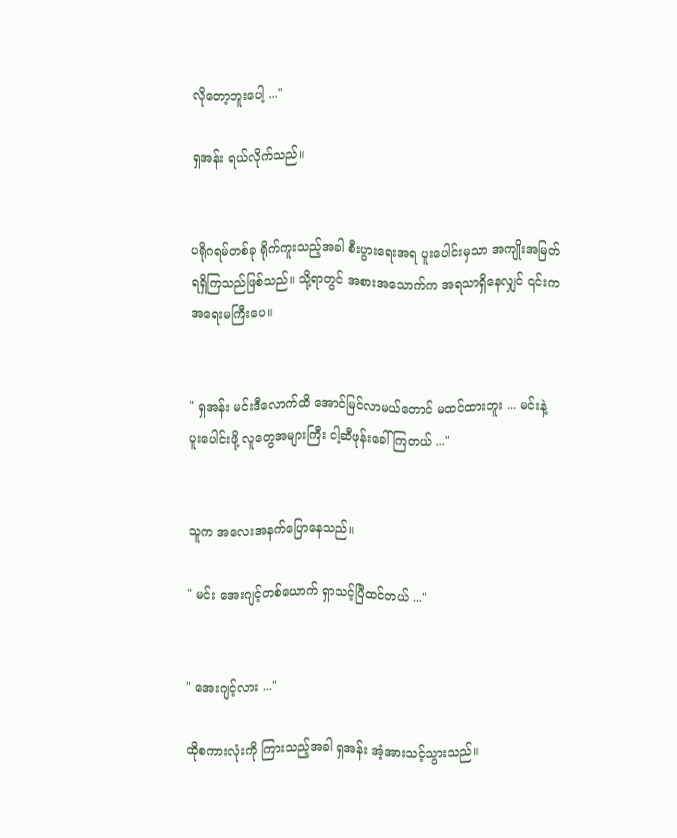လိုတော့ဘူးပေါ့ ..."

ရှအန်း ရယ်လိုက်သည်။


ပရိုဂရမ်တစ်ခု ရိုက်ကူးသည့်အခါ စီးပွားရေးအရ ပူးပေါင်းမှသာ အကျိုးအမြတ်ရရှိကြသည်ဖြစ်သည်။ သို့ရာတွင် အစားအသောက်က အရသာရှိနေလျှင် ၎င်းက အရေးမကြီးပေ။


" ရှအန်း မင်းဒီလောက်ထိ အောင်မြင်လာမယ်တောင် မထင်ထားဘူး ... မင်းနဲ့ ပူးပေါင်းဖို့ လူတွေအများကြီး ငါ့ဆီဖုန်းခေါ်ကြတယ် ..."


သူက အလေးအနက်ပြောနေသည်။

" မင်း အေးဂျင့်တစ်ယောက် ရှာသင့်ပြီထင်တယ် ..."


" အေးဂျင့်လား ..."

ထိုစကားလုံးကို ကြားသည့်အခါ ရှအန်း အံ့အားသင့်သွားသည်။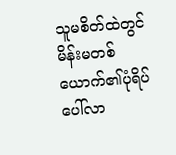သူမစိတ်ထဲတွင် မိန်းမတစ်ယောက်၏ပုံရိပ် ပေါ်လာ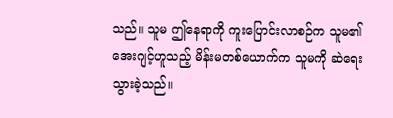သည်။ သူမ ဤနေရာကို ကူးပြောင်းလာစဉ်က သူမ၏အေးဂျင့်ဟူသည့် မိန်းမတစ်ယောက်က သူမကို ဆဲရေးသွားခဲ့သည်။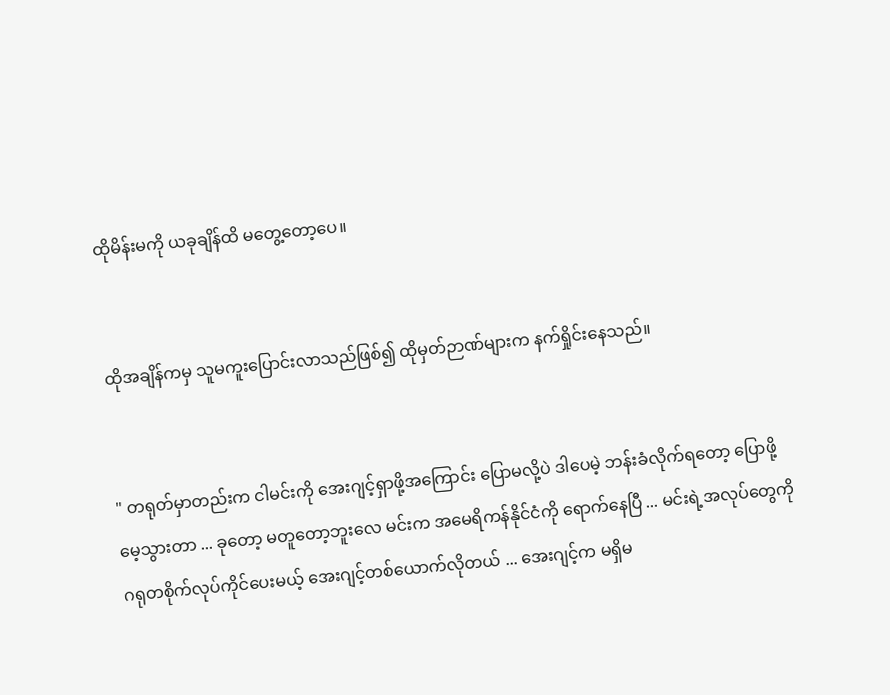ထိုမိန်းမကို ယခုချိန်ထိ မတွေ့တော့ပေ။


ထိုအချိန်ကမှ သူမကူးပြောင်းလာသည်ဖြစ်၍ ထိုမှတ်ဉာဏ်များက နက်ရှိုင်းနေသည်။


" တရုတ်မှာတည်းက ငါမင်းကို အေးဂျင့်ရှာဖို့အကြောင်း ပြောမလို့ပဲ ဒါပေမဲ့ ဘန်းခံလိုက်ရတော့ ပြောဖို့မေ့သွားတာ ... ခုတော့ မတူတော့ဘူးလေ မင်းက အမေရိကန်နိုင်ငံကို ရောက်နေပြီ ... မင်းရဲ့အလုပ်တွေကို ဂရုတစိုက်လုပ်ကိုင်ပေးမယ့် အေးဂျင့်တစ်ယောက်လိုတယ် ... အေးဂျင့်က မရှိမ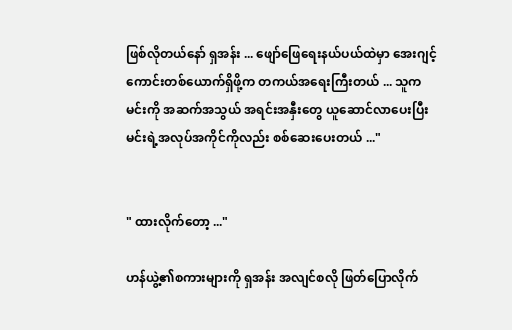ဖြစ်လိုတယ်နော် ရှအန်း ... ဖျော်ဖြေရေးနယ်ပယ်ထဲမှာ အေးဂျင့်ကောင်းတစ်ယောက်ရှိဖို့က တကယ်အရေးကြီးတယ် ... သူက မင်းကို အဆက်အသွယ် အရင်းအနှီးတွေ ယူဆောင်လာပေးပြီး မင်းရဲ့အလုပ်အကိုင်ကိုလည်း စစ်ဆေးပေးတယ် ..."


" ထားလိုက်တော့ ..."

ဟန်ယွဲ့၏စကားများကို ရှအန်း အလျင်စလို ဖြတ်ပြောလိုက်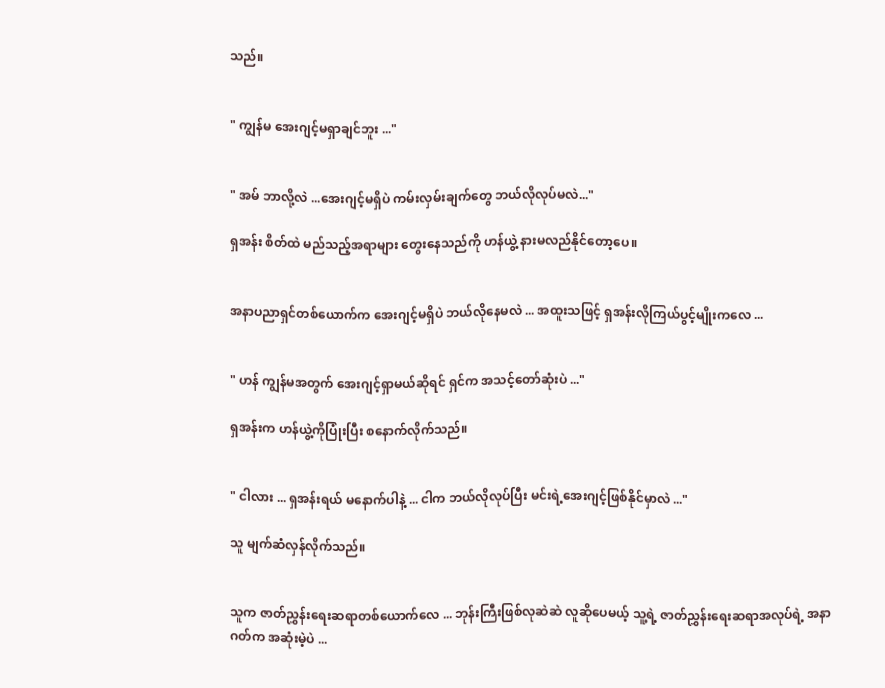သည်။


" ကျွန်မ အေးဂျင့်မရှာချင်ဘူး ..."


" အမ် ဘာလို့လဲ ...အေးဂျင့်မရှိပဲ ကမ်းလှမ်းချက်တွေ ဘယ်လိုလုပ်မလဲ..."

ရှအန်း စိတ်ထဲ မည်သည့်အရာများ တွေးနေသည်ကို ဟန်ယွဲ့ နားမလည်နိုင်တော့ပေ။


အနာပညာရှင်တစ်ယောက်က အေးဂျင့်မရှိပဲ ဘယ်လိုနေမလဲ ... အထူးသဖြင့် ရှအန်းလိုကြယ်ပွင့်မျိုးကလေ ...


" ဟန် ကျွန်မအတွက် အေးဂျင့်ရှာမယ်ဆိုရင် ရှင်က အသင့်တော်ဆုံးပဲ ..."

ရှအန်းက ဟန်ယွဲ့ကိုပြုံးပြီး ‌စနောက်လိုက်သည်။


" ငါလား ... ရှအန်းရယ် မနောက်ပါနဲ့ ... ငါက ဘယ်လိုလုပ်ပြီး မင်းရဲ့အေးဂျင့်ဖြစ်နိုင်မှာလဲ ..."

သူ မျက်ဆံလှန်လိုက်သည်။


သူက ဇာတ်ညွှန်းရေးဆရာတစ်ယောက်လေ ... ဘုန်းကြီးဖြစ်လုဆဲဆဲ လူဆိုပေမယ့် သူ့ရဲ့ ဇာတ်ညွှန်းရေးဆရာအလုပ်ရဲ့ အနာဂတ်က အဆုံးမဲ့ပဲ ...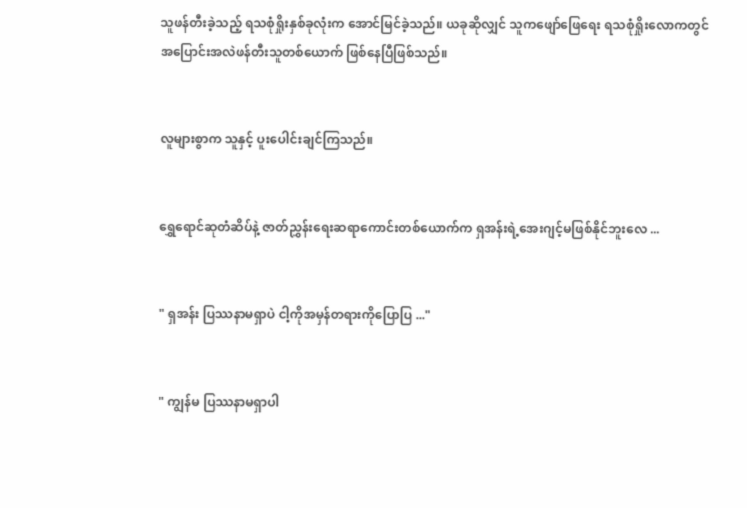သူဖန်တီးခဲ့သည့် ရသစုံရှိုးနှစ်ခုလုံးက အောင်မြင်ခဲ့သည်။ ယခုဆိုလျှင် သူကဖျော်ဖြေရေး ရသစုံရှိုးလောကတွင် အပြောင်းအလဲဖန်တီးသူတစ်ယောက် ဖြစ်နေပြီဖြစ်သည်။


လူများစွာက သူနှင့် ပူးပေါင်းချင်ကြသည်။


ရွှေရောင်ဆုတံဆိပ်နဲ့ ဇာတ်ညွှန်းရေးဆရာကောင်းတစ်ယောက်က ရှအန်းရဲ့အေးဂျင့်မဖြစ်နိုင်ဘူးလေ ...


" ရှအန်း ပြဿနာမရှာပဲ ငါ့ကိုအမှန်တရားကိုပြောပြ ..."


" ကျွန်မ ပြဿနာမရှာပါ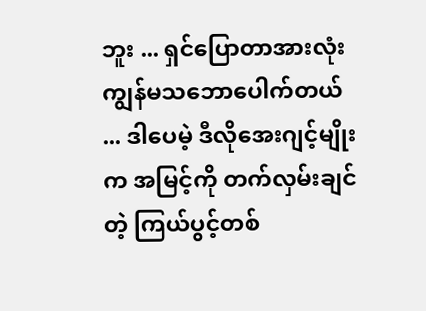ဘူး ... ရှင်ပြောတာအားလုံး ကျွန်မသဘောပေါက်တယ် ... ဒါပေမဲ့ ဒီလိုအေးဂျင့်မျိုးက အမြင့်ကို တက်လှမ်းချင်တဲ့ ကြယ်ပွင့်တစ်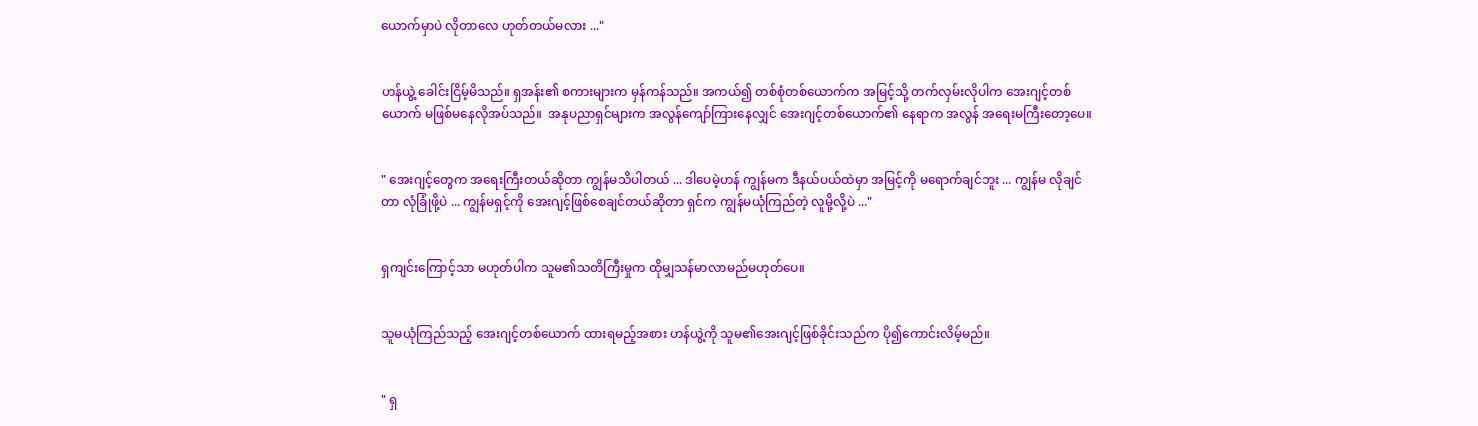ယောက်မှာပဲ လိုတာလေ ဟုတ်တယ်မလား ..."


ဟန်ယွဲ့ ခေါင်းငြိမ့်မိသည်။ ရှအန်း၏ စကားများက မှန်ကန်သည်။ အကယ်၍ တစ်စုံတစ်ယောက်က အမြင့်သို့ တက်လှမ်းလိုပါက အေးဂျင့်တစ်ယောက် မဖြစ်မနေလိုအပ်သည်။  အနုပညာရှင်များက အလွန်ကျော်ကြားနေလျှင် အေးဂျင့်တစ်ယောက်၏ နေရာက အလွန် အရေးမကြီးတော့ပေ။


" အေးဂျင့်တွေက အရေးကြီးတယ်ဆိုတာ ကျွန်မသိပါတယ် ... ဒါပေမဲ့ဟန် ကျွန်မက ဒီနယ်ပယ်ထဲမှာ အမြင့်ကို မရောက်ချင်ဘူး ... ကျွန်မ လိုချင်တာ လုံခြုံဖို့ပဲ ... ကျွန်မရှင့်ကို အေးဂျင့်ဖြစ်စေချင်တယ်ဆိုတာ ရှင်က ကျွန်မယုံကြည်တဲ့ လူမို့လို့ပဲ ..."


ရှကျင်းကြောင့်သာ မဟုတ်ပါက သူမ၏သတိကြီးမှုက ထိုမျှသန်မာလာမည်မဟုတ်ပေ။


သူမယုံကြည်သည့် အေးဂျင့်တစ်ယောက် ထားရမည့်အစား ဟန်ယွဲ့ကို သူမ၏အေးဂျင့်ဖြစ်ခိုင်းသည်က ပို၍ကောင်းလိမ့်မည်။


" ရှ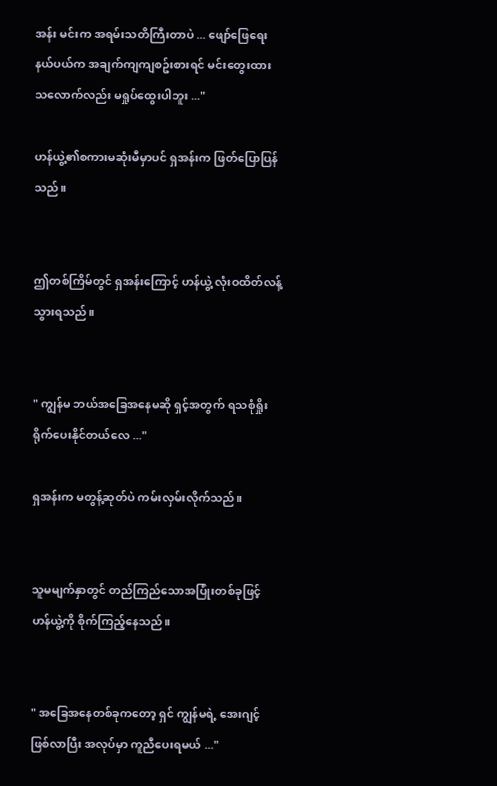အန်း မင်းက အရမ်းသတိကြီးတာပဲ ... ဖျော်ဖြေရေးနယ်ပယ်က အချက်ကျကျစဥ်းစားရင် မင်းတွေးထားသလောက်လည်း မရှုပ်ထွေးပါဘူး ..."

ဟန်ယွဲ့၏စကားမဆုံးမီမှာပင် ရှအန်းက ဖြတ်ပြောပြန်သည်။


ဤတစ်ကြိမ်တွင် ရှအန်းကြောင့် ဟန်ယွဲ့ လုံးဝထိတ်လန့်သွားရသည်။


" ကျွန်မ ဘယ်အခြေအနေမဆို ရှင့်အတွက် ရသစုံရှိုး ရိုက်ပေးနိုင်တယ်လေ ..."

ရှအန်းက မတွန့်ဆုတ်ပဲ ကမ်းလှမ်းလိုက်သည်။


သူမမျက်နှာတွင် တည်ကြည်သောအပြုံးတစ်ခုဖြင့် ဟန်ယွဲ့ကို စိုက်ကြည့်နေသည်။


" အခြေအနေတစ်ခုကတော့ ရှင် ကျွန်မရဲ့ အေးဂျင့်ဖြစ်လာပြီး အလုပ်မှာ ကူညီပေးရမယ် ..."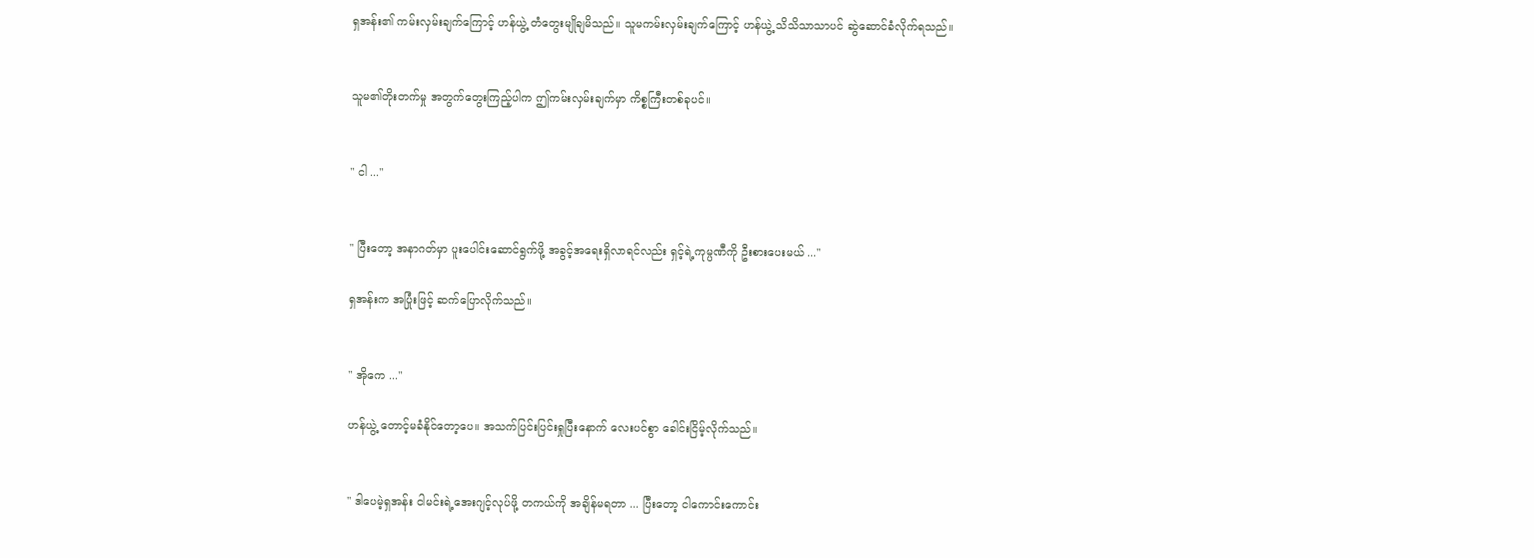ရှအန်း၏ ကမ်းလှမ်းချက်ကြောင့် ဟန်ယွဲ့ တံတွေးမျိုချမိသည်။ သူမကမ်းလှမ်းချက်ကြောင့် ဟန်ယွဲ့ သိသိသာသာပင် ဆွဲဆောင်ခံလိုက်ရသည်။


သူမ၏တိုးတက်မှု အတွက်တွေးကြည့်ပါက ဤကမ်းလှမ်းချက်မှာ ကိစ္စကြီးတစ်ခုပင်။


" ငါ ..."


" ပြီးတော့ အနာဂတ်မှာ ပူးပေါင်းဆောင်ရွက်ဖို့ အခွင့်အရေးရှိလာရင်လည်း ရှင့်ရဲ့ကုမ္ပဏီကို ဦးစားပေးမယ် ..."

ရှအန်းက အပြုံးဖြင့် ဆက်ပြောလိုက်သည်။


" အိုကေ ..."

ဟန်ယွဲ့ တောင့်မခံနိုင်တော့ပေ။ အသက်ပြင်းပြင်းရှုပြီးနောက် လေးပင်စွာ ခေါင်းငြိမ့်လိုက်သည်။


" ဒါပေမဲ့ရှအန်း ငါမင်းရဲ့အေးဂျင့်လုပ်ဖို့ တကယ်ကို အချိန်မရတာ ... ပြီးတော့ ငါကောင်းကောင်း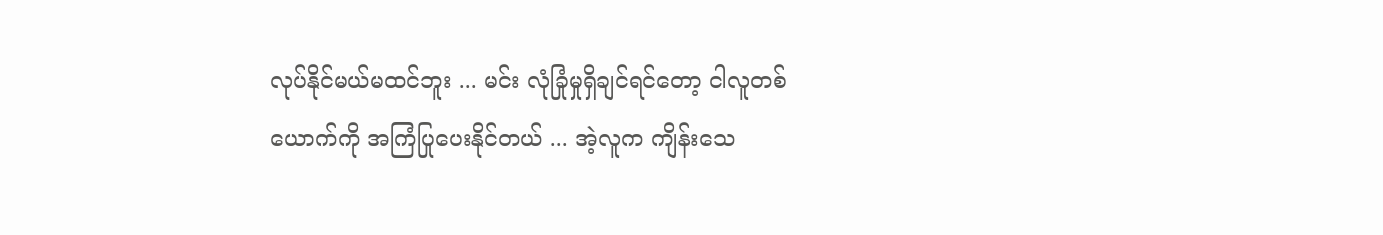လုပ်နိုင်မယ်မထင်ဘူး ... မင်း လုံခြုံမှုရှိချင်ရင်တော့ ငါလူတစ်ယောက်ကို အကြံပြုပေးနိုင်တယ် ... အဲ့လူက ကျိန်းသေ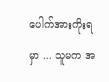ပေါက်အားကိုးရမှာ ... သူမက အ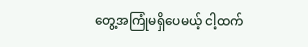တွေ့အကြုံမရှိပေမယ့် ငါ့ထက်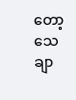တော့ သေချာ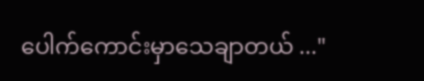ပေါက်ကောင်းမှာသေချာတယ် ..."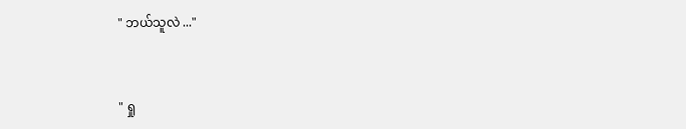" ဘယ်သူလဲ ..."


" ရှု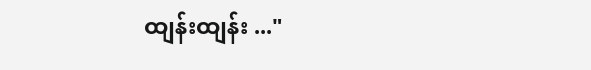ထျန်းထျန်း ..."